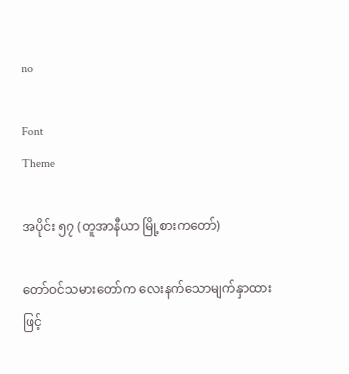no

Font
Theme

အပိုင်း ၅၇ (တူအာနီယာ မြို့စားကတော်)

တော်ဝင်သမားတော်က လေးနက်သောမျက်နှာထားဖြင့်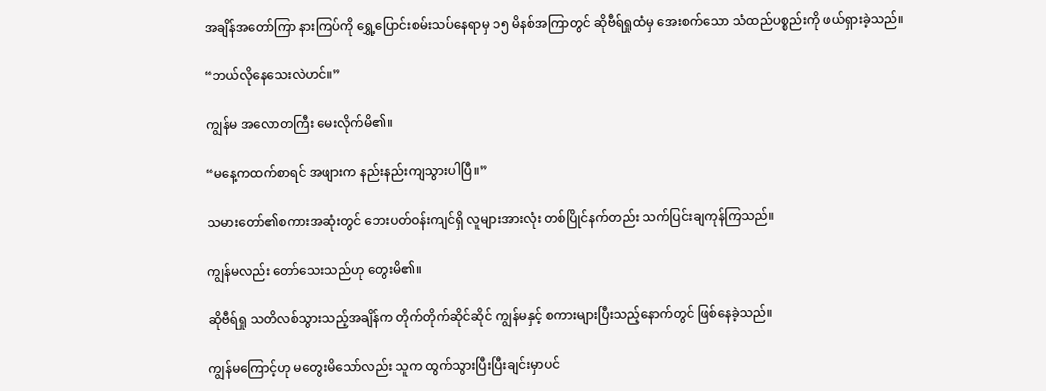အချိန်အတော်ကြာ နားကြပ်ကို ရွှေ့ပြောင်းစမ်းသပ်နေရာမှ ၁၅ မိနစ်အကြာတွင် ဆိုဗီရ်ရှုထံမှ အေးစက်သော သံထည်ပစ္စည်းကို ဖယ်ရှားခဲ့သည်။

“ဘယ်လိုနေသေးလဲဟင်။”

ကျွန်မ အလောတကြီး မေးလိုက်မိ၏။

“မနေ့ကထက်စာရင် အဖျားက နည်းနည်းကျသွားပါပြီ။”

သမားတော်၏စကားအဆုံးတွင် ဘေးပတ်ဝန်းကျင်ရှိ လူများအားလုံး တစ်ပြိုင်နက်တည်း သက်ပြင်းချကုန်ကြသည်။

ကျွန်မလည်း တော်သေးသည်ဟု တွေးမိ၏။

ဆိုဗီရ်ရှု သတိလစ်သွားသည့်အချိန်က တိုက်တိုက်ဆိုင်ဆိုင် ကျွန်မနှင့် စကားများပြီးသည့်နောက်တွင် ဖြစ်နေခဲ့သည်။

ကျွန်မကြောင့်ဟု မတွေးမိသော်လည်း သူက ထွက်သွားပြီးပြီးချင်းမှာပင်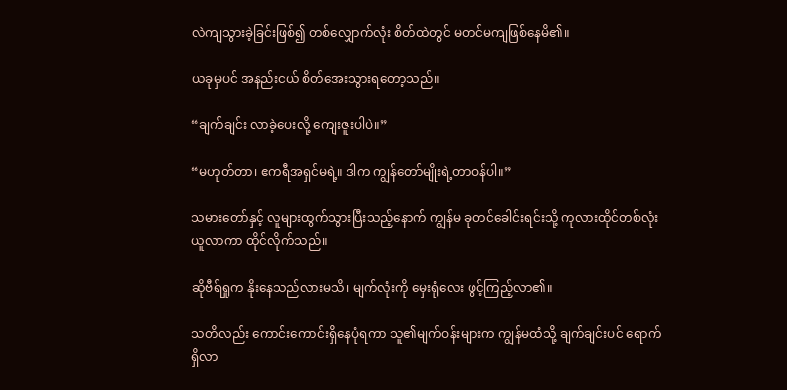လဲကျသွားခဲ့ခြင်းဖြစ်၍ တစ်လျှောက်လုံး စိတ်ထဲတွင် မတင်မကျဖြစ်နေမိ၏။

ယခုမှပင် အနည်းငယ် စိတ်အေးသွားရတော့သည်။

“ချက်ချင်း လာခဲ့ပေးလို့ ကျေးဇူးပါပဲ။”

“မဟုတ်တာ၊ ဧကရီအရှင်မရဲ့။ ဒါက ကျွန်တော်မျိုးရဲ့တာဝန်ပါ။”

သမားတော်နှင့် လူများထွက်သွားပြီးသည့်နောက် ကျွန်မ ခုတင်ခေါင်းရင်းသို့ ကုလားထိုင်တစ်လုံးယူလာကာ ထိုင်လိုက်သည်။

ဆိုဗီရ်ရှုက နိုးနေသည်လားမသိ၊ မျက်လုံးကို မှေးရုံလေး ဖွင့်ကြည့်လာ၏။

သတိလည်း ကောင်းကောင်းရှိနေပုံရကာ သူ၏မျက်ဝန်းများက ကျွန်မထံသို့ ချက်ချင်းပင် ရောက်ရှိလာ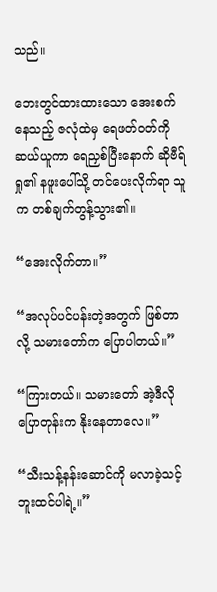သည်။

ဘေးတွင်ထားထားသော အေးစက်နေသည့် ဇလုံထဲမှ ရေဖတ်ဝတ်ကို ဆယ်ယူကာ ရေညှစ်ပြီးနောက် ဆိုဗီရ်ရှု၏ နဖူးပေါ်သို့ တင်ပေးလိုက်ရာ သူက တစ်ချက်တွန့်သွား၏။

“အေးလိုက်တာ။”

“အလုပ်ပင်ပန်းတဲ့အတွက် ဖြစ်တာလို့ သမားတော်က ပြောပါတယ်။”

“ကြားတယ်။ သမားတော် အဲ့ဒီလိုပြောတုန်းက နိုးနေတာလေ။”

“သီးသန့်နန်းဆောင်ကို မလာခဲ့သင့်ဘူးထင်ပါရဲ့။”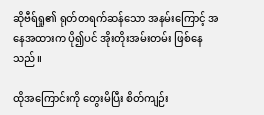ဆိုဗီရ်ရှု၏ ရုတ်တရက်ဆန်သော အနမ်းကြောင့် အနေအထားက ပို၍ပင် အိုးတိုးအမ်းတမ်း ဖြစ်နေသည်။

ထိုအကြောင်းကို တွေးမိပြီး စိတ်ကျဉ်း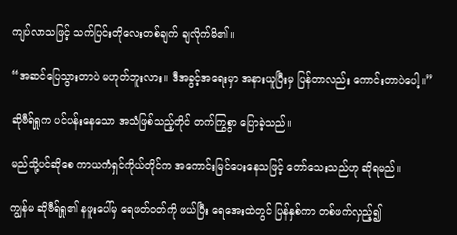ကျပ်လာသဖြင့် သက်ပြင်းတိုလေးတစ်ချက် ချလိုက်မိ၏။

“အဆင်ပြေသွားတာပဲ မဟုတ်ဘူးလား။ ဒီအခွင့်အရေးမှာ အနားယူပြီးမှ ပြန်တာလည်း ကောင်းတာပဲပေါ့။”

ဆိုဗီရ်ရှုက ပင်ပန်းနေသော အသံဖြစ်သည့်တိုင် တက်ကြွစွာ ပြောခဲ့သည်။

မည်သို့ပင်ဆိုစေ ကာယကံရှင်ကိုယ်တိုင်က အကောင်းမြင်ပေးနေသဖြင့် တော်သေးသည်ဟု ဆိုရမည်။

ကျွန်မ ဆိုဗီရ်ရှု၏ နဖူးပေါ်မှ ရေဖတ်ဝတ်ကို ဖယ်ပြီး ရေအေးထဲတွင် ပြန်နှစ်ကာ တစ်ဖက်လှည့်၍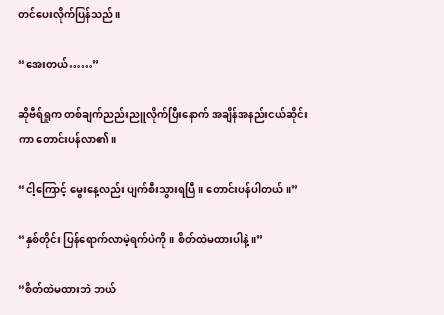တင်ပေးလိုက်ပြန်သည်။

“အေးတယ်……”

ဆိုဗီရ်ရှုက တစ်ချက်ညည်းညူလိုက်ပြီးနောက် အချိန်အနည်းငယ်ဆိုင်းကာ တောင်းပန်လာ၏။

“ငါ့ကြောင့် မွေးနေ့လည်း ပျက်စီးသွားရပြီ။ တောင်းပန်ပါတယ်။”

“နှစ်တိုင်း ပြန်ရောက်လာမဲ့ရက်ပဲကို။ စိတ်ထဲမထားပါနဲ့။”

“စိတ်ထဲမထားဘဲ ဘယ်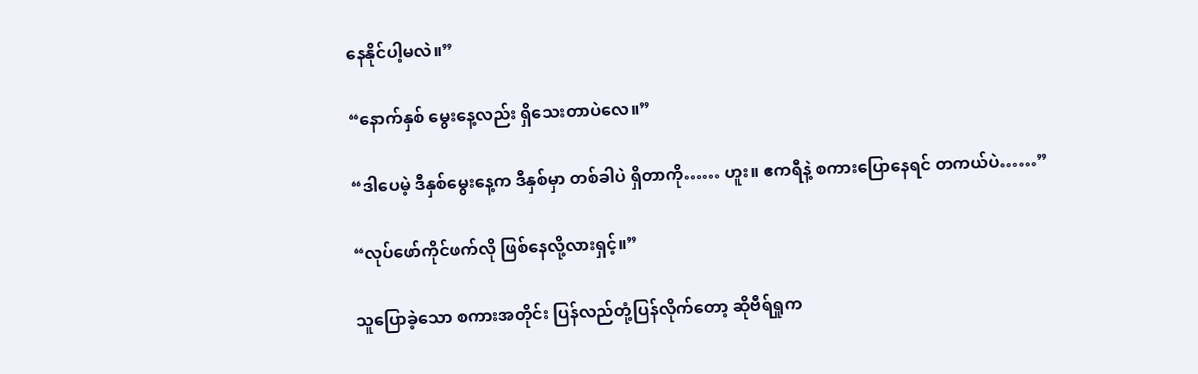နေနိုင်ပါ့မလဲ။”

“နောက်နှစ် မွေးနေ့လည်း ရှိသေးတာပဲလေ။”

“ဒါပေမဲ့ ဒီနှစ်မွေးနေ့က ဒီနှစ်မှာ တစ်ခါပဲ ရှိတာကို…… ဟူး။ ဧကရီနဲ့ စကားပြောနေရင် တကယ်ပဲ……”

“လုပ်ဖော်ကိုင်ဖက်လို ဖြစ်နေလို့လားရှင့်။”

သူပြောခဲ့သော စကားအတိုင်း ပြန်လည်တုံ့ပြန်လိုက်တော့ ဆိုဗီရ်ရှုက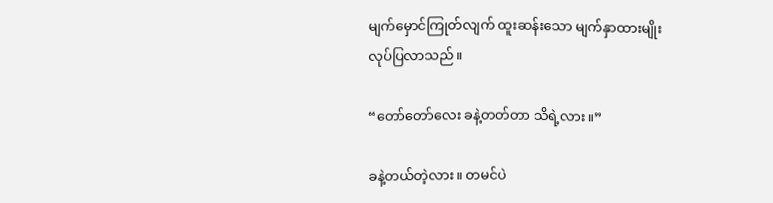မျက်မှောင်ကြုတ်လျက် ထူးဆန်းသော မျက်နှာထားမျိုး လုပ်ပြလာသည်။

“တော်တော်လေး ခနဲ့တတ်တာ သိရဲ့လား။”

ခနဲ့တယ်တဲ့လား။ တမင်ပဲ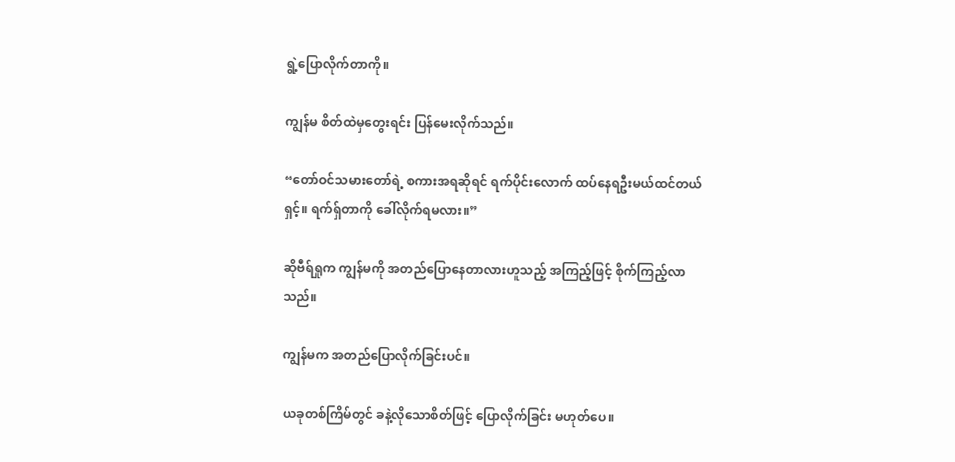ရွဲ့ပြောလိုက်တာကို။

ကျွန်မ စိတ်ထဲမှတွေးရင်း ပြန်မေးလိုက်သည်။

“တော်ဝင်သမားတော်ရဲ့ စကားအရဆိုရင် ရက်ပိုင်းလောက် ထပ်နေရဦးမယ်ထင်တယ်ရှင့်။ ရက်ရှ်တာကို ခေါ်လိုက်ရမလား။”

ဆိုဗီရ်ရှုက ကျွန်မကို အတည်ပြောနေတာလားဟူသည့် အကြည့်ဖြင့် စိုက်ကြည့်လာသည်။

ကျွန်မက အတည်ပြောလိုက်ခြင်းပင်။

ယခုတစ်ကြိမ်တွင် ခနဲ့လိုသောစိတ်ဖြင့် ပြောလိုက်ခြင်း မဟုတ်ပေ။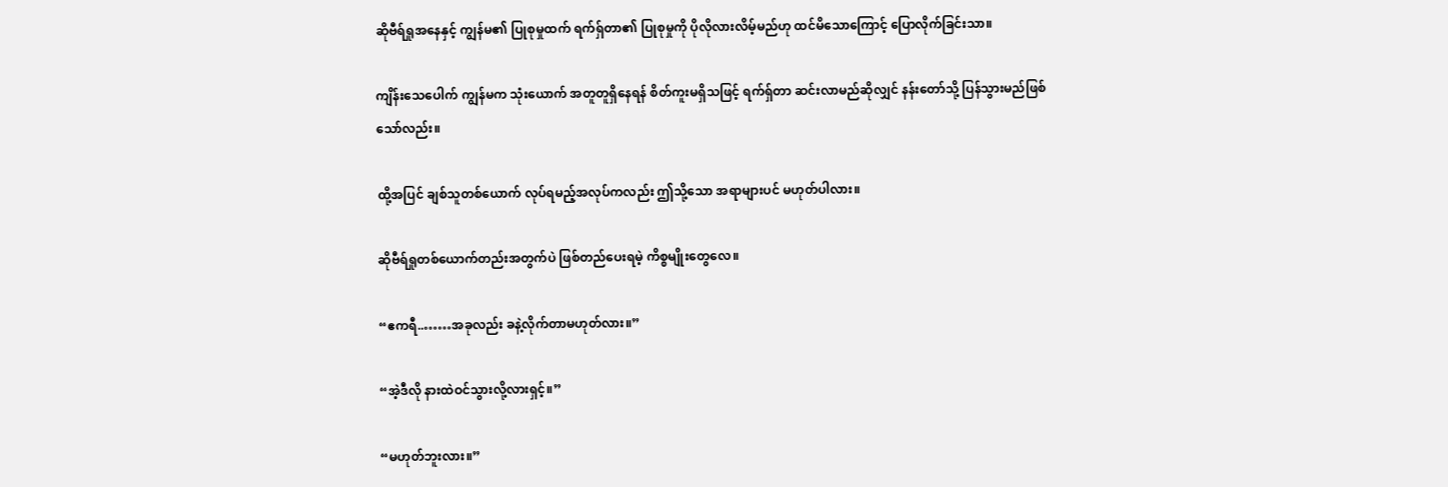ဆိုဗီရ်ရှုအနေနှင့် ကျွန်မ၏ ပြုစုမှုထက် ရက်ရှ်တာ၏ ပြုစုမှုကို ပိုလိုလားလိမ့်မည်ဟု ထင်မိသောကြောင့် ပြောလိုက်ခြင်းသာ။

ကျိန်းသေပေါက် ကျွန်မက သုံးယောက် အတူတူရှိနေရန် စိတ်ကူးမရှိသဖြင့် ရက်ရှ်တာ ဆင်းလာမည်ဆိုလျှင် နန်းတော်သို့ ပြန်သွားမည်ဖြစ်သော်လည်း။

ထို့အပြင် ချစ်သူတစ်ယောက် လုပ်ရမည့်အလုပ်ကလည်း ဤသို့သော အရာများပင် မဟုတ်ပါလား။

ဆိုဗီရ်ရှုတစ်ယောက်တည်းအတွက်ပဲ ဖြစ်တည်ပေးရမဲ့ ကိစ္စမျိုးတွေလေ။

“ဧကရီ..……အခုလည်း ခနဲ့လိုက်တာမဟုတ်လား။”

“အဲ့ဒီလို နားထဲဝင်သွားလို့လားရှင့်။”

“မဟုတ်ဘူးလား။”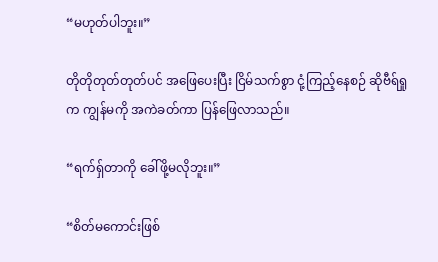“မဟုတ်ပါဘူး။”

တိုတိုတုတ်တုတ်ပင် အဖြေပေးပြီး ငြိမ်သက်စွာ ငုံ့ကြည့်နေစဉ် ဆိုဗီရ်ရှုက ကျွန်မကို အကဲခတ်ကာ ပြန်ဖြေလာသည်။

“ရက်ရှ်တာကို ခေါ်ဖို့မလိုဘူး။”

“စိတ်မကောင်းဖြစ်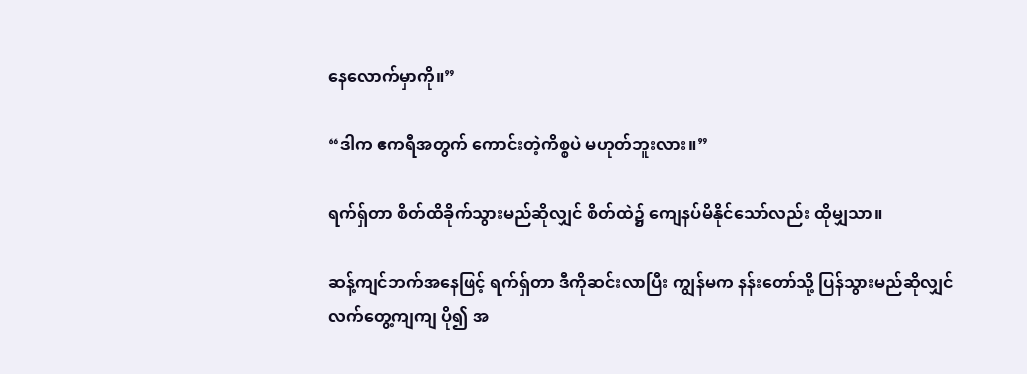နေလောက်မှာကို။”

“ဒါက ဧကရီအတွက် ကောင်းတဲ့ကိစ္စပဲ မဟုတ်ဘူးလား။”

ရက်ရှ်တာ စိတ်ထိခိုက်သွားမည်ဆိုလျှင် စိတ်ထဲ၌ ကျေနပ်မိနိုင်သော်လည်း ထိုမျှသာ။

ဆန့်ကျင်ဘက်အနေဖြင့် ရက်ရှ်တာ ဒီကိုဆင်းလာပြီး ကျွန်မက နန်းတော်သို့ ပြန်သွားမည်ဆိုလျှင် လက်တွေ့ကျကျ ပို၍ အ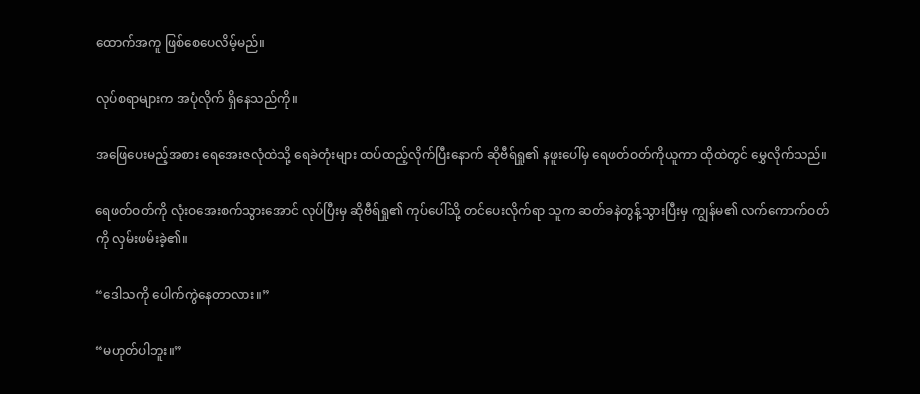ထောက်အကူ ဖြစ်စေပေလိမ့်မည်။

လုပ်စရာများက အပုံလိုက် ရှိနေသည်ကို။

အဖြေပေးမည့်အစား ရေအေးဇလုံထဲသို့ ရေခဲတုံးများ ထပ်ထည့်လိုက်ပြီးနောက် ဆိုဗီရ်ရှု၏ နဖူးပေါ်မှ ရေဖတ်ဝတ်ကိုယူကာ ထိုထဲတွင် မွှေလိုက်သည်။

ရေဖတ်ဝတ်ကို လုံးဝအေးစက်သွားအောင် လုပ်ပြီးမှ ဆိုဗီရ်ရှု၏ ကုပ်ပေါ်သို့ တင်ပေးလိုက်ရာ သူက ဆတ်ခနဲတွန့်သွားပြီးမှ ကျွန်မ၏ လက်ကောက်ဝတ်ကို လှမ်းဖမ်းခဲ့၏။

“ဒေါသကို ပေါက်ကွဲနေတာလား။”

“မဟုတ်ပါဘူး။”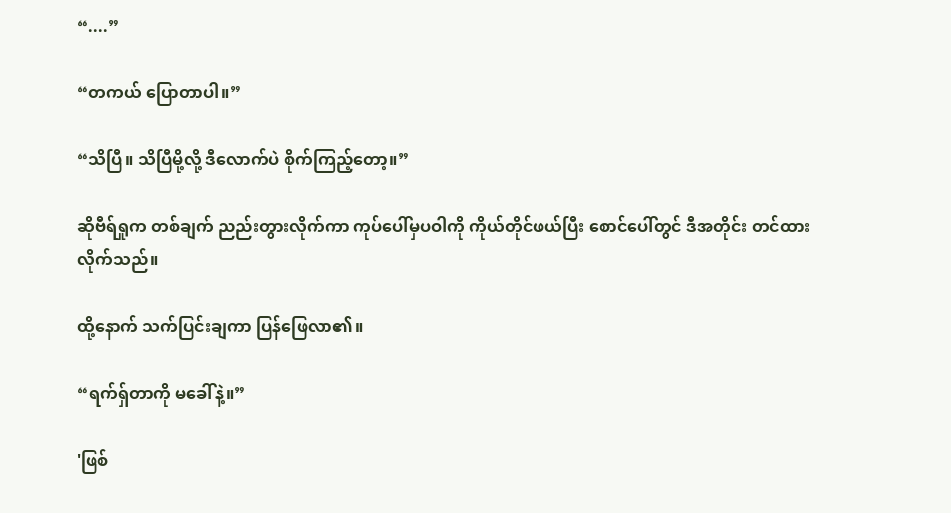“....”

“တကယ် ပြောတာပါ။”

“သိပြီ။ သိပြီမို့လို့ ဒီလောက်ပဲ စိုက်ကြည့်တော့။”

ဆိုဗီရ်ရှုက တစ်ချက် ညည်းတွားလိုက်ကာ ကုပ်ပေါ်မှပဝါကို ကိုယ်တိုင်ဖယ်ပြီး စောင်ပေါ်တွင် ဒီအတိုင်း တင်ထားလိုက်သည်။

ထို့နောက် သက်ပြင်းချကာ ပြန်ဖြေလာ၏။

“ရက်ရှ်တာကို မခေါ်နဲ့။”

'ဖြစ်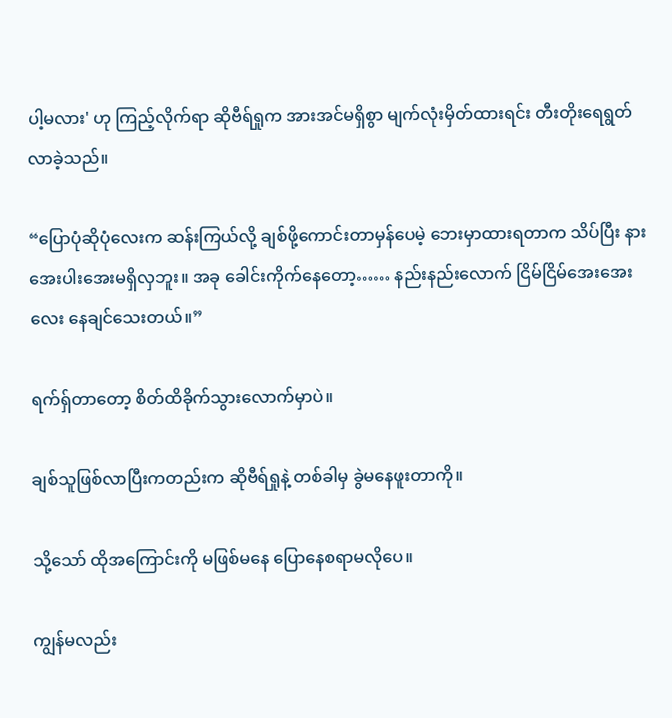ပါ့မလား' ဟု ကြည့်လိုက်ရာ ဆိုဗီရ်ရှုက အားအင်မရှိစွာ မျက်လုံးမှိတ်ထားရင်း တီးတိုးရေရွတ်လာခဲ့သည်။

“ပြောပုံဆိုပုံလေးက ဆန်းကြယ်လို့ ချစ်ဖို့ကောင်းတာမှန်ပေမဲ့ ဘေးမှာထားရတာက သိပ်ပြီး နားအေးပါးအေးမရှိလှဘူး။ အခု ခေါင်းကိုက်နေတော့…… နည်းနည်းလောက် ငြိမ်ငြိမ်အေးအေးလေး နေချင်သေးတယ်။”

ရက်ရှ်တာတော့ စိတ်ထိခိုက်သွားလောက်မှာပဲ။

ချစ်သူဖြစ်လာပြီးကတည်းက ဆိုဗီရ်ရှုနဲ့ တစ်ခါမှ ခွဲမနေဖူးတာကို။

သို့သော် ထိုအကြောင်းကို မဖြစ်မနေ ပြောနေစရာမလိုပေ။

ကျွန်မလည်း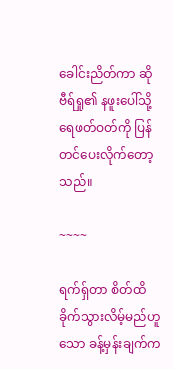ခေါင်းညိတ်ကာ ဆိုဗီရ်ရှု၏ နဖူးပေါ်သို့ ရေဖတ်ဝတ်ကို ပြန်တင်ပေးလိုက်တော့သည်။

~~~~

ရက်ရှ်တာ စိတ်ထိခိုက်သွားလိမ့်မည်ဟူသော ခန့်မှန်းချက်က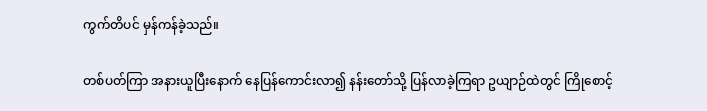ကွက်တိပင် မှန်ကန်ခဲ့သည်။

တစ်ပတ်ကြာ အနားယူပြီးနောက် နေပြန်ကောင်းလာ၍ နန်းတော်သို့ ပြန်လာခဲ့ကြရာ ဥယျာဉ်ထဲတွင် ကြိုစောင့်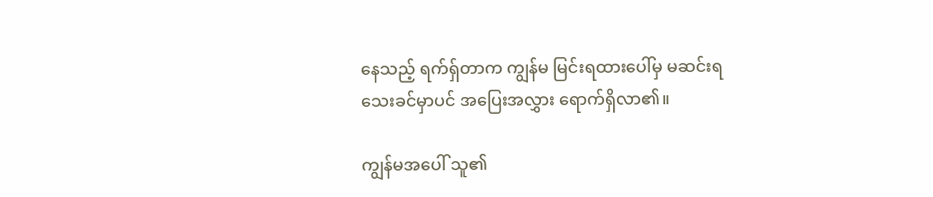နေသည့် ရက်ရှ်တာက ကျွန်မ မြင်းရထားပေါ်မှ မဆင်းရသေးခင်မှာပင် အပြေးအလွှား ရောက်ရှိလာ၏။

ကျွန်မအပေါ် သူ၏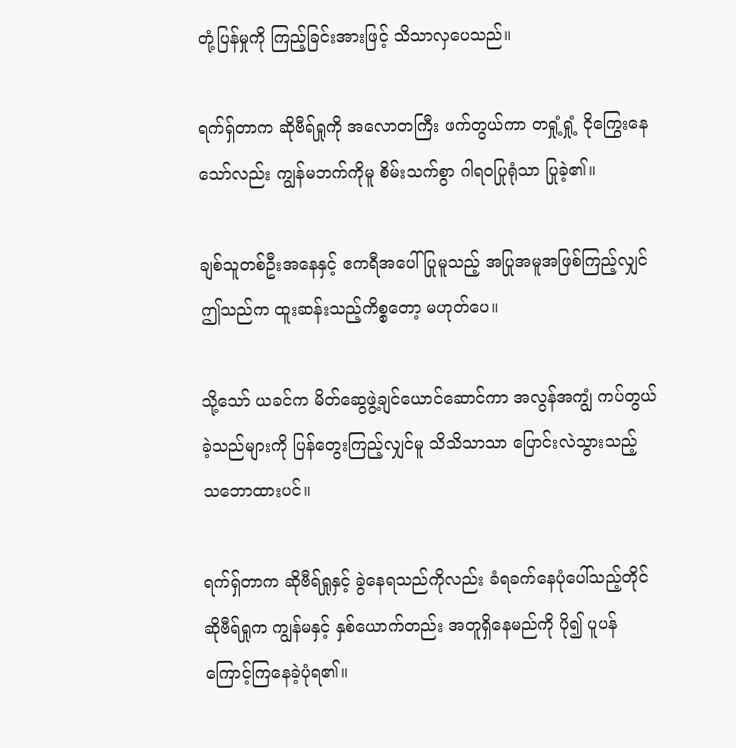တုံ့ပြန်မှုကို ကြည့်ခြင်းအားဖြင့် သိသာလှပေသည်။

ရက်ရှ်တာက ဆိုဗီရ်ရှုကို အလောတကြီး ဖက်တွယ်ကာ တရှုံ့ရှုံ့ ငိုကြွေးနေသော်လည်း ကျွန်မဘက်ကိုမူ စိမ်းသက်စွာ ဂါရဝပြုရုံသာ ပြုခဲ့၏။

ချစ်သူတစ်ဦးအနေနှင့် ဧကရီအပေါ် ပြုမူသည့် အပြုအမူအဖြစ်ကြည့်လျှင် ဤသည်က ထူးဆန်းသည့်ကိစ္စတော့ မဟုတ်ပေ။

သို့သော် ယခင်က မိတ်ဆွေဖွဲ့ချင်ယောင်ဆောင်ကာ အလွန်အကျွံ ကပ်တွယ်ခဲ့သည်များကို ပြန်တွေးကြည့်လျှင်မူ သိသိသာသာ ပြောင်းလဲသွားသည့် သဘောထားပင်။

ရက်ရှ်တာက ဆိုဗီရ်ရှုနှင့် ခွဲနေရသည်ကိုလည်း ခံရခက်နေပုံပေါ်သည့်တိုင် ဆိုဗီရ်ရှုက ကျွန်မနှင့် နှစ်ယောက်တည်း အတူရှိနေမည်ကို ပို၍ ပူပန်ကြောင့်ကြနေခဲ့ပုံရ၏။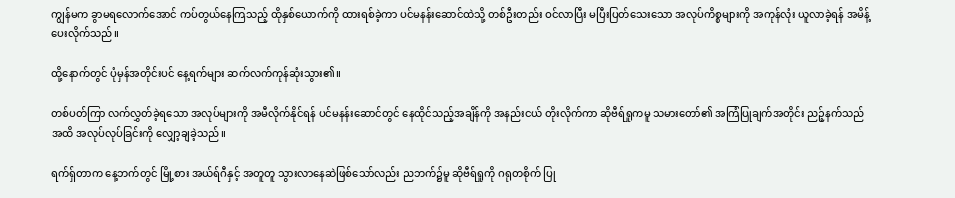ကျွန်မက ခွာမရလောက်အောင် ကပ်တွယ်နေကြသည့် ထိုနှစ်ယောက်ကို ထားရစ်ခဲ့ကာ ပင်မနန်းဆောင်ထဲသို့ တစ်ဦးတည်း ဝင်လာပြီး မပြီးပြတ်သေးသော အလုပ်ကိစ္စများကို အကုန်လုံး ယူလာခဲ့ရန် အမိန့်ပေးလိုက်သည်။

ထို့နောက်တွင် ပုံမှန်အတိုင်းပင် နေ့ရက်များ ဆက်လက်ကုန်ဆုံးသွား၏။

တစ်ပတ်ကြာ လက်လွှတ်ခဲ့ရသော အလုပ်များကို အမီလိုက်နိုင်ရန် ပင်မနန်းဆောင်တွင် နေထိုင်သည့်အချိန်ကို အနည်းငယ် တိုးလိုက်ကာ ဆိုဗီရ်ရှုကမူ သမားတော်၏ အကြံပြုချက်အတိုင်း ညဉ့်နက်သည်အထိ အလုပ်လုပ်ခြင်းကို လျှော့ချခဲ့သည်။

ရက်ရှ်တာက နေ့ဘက်တွင် မြို့စား အယ်ရ်ဂီနှင့် အတူတူ သွားလာနေဆဲဖြစ်သော်လည်း ညဘက်၌မူ ဆိုဗီရ်ရှုကို ဂရုတစိုက် ပြု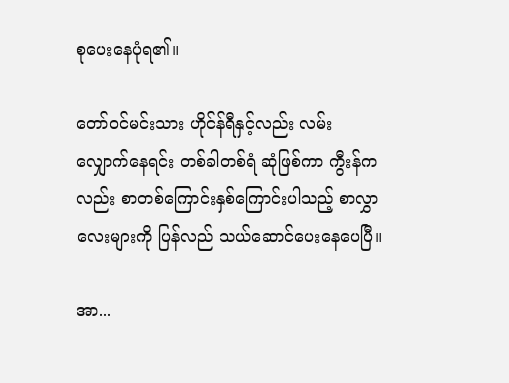စုပေးနေပုံရ၏။

တော်ဝင်မင်းသား ဟိုင်န်ရီနှင့်လည်း လမ်းလျှောက်နေရင်း တစ်ခါတစ်ရံ ဆုံဖြစ်ကာ ကွီးန်ကလည်း စာတစ်ကြောင်းနှစ်ကြောင်းပါသည့် စာလွှာလေးများကို ပြန်လည် သယ်ဆောင်ပေးနေပေပြီ။

အာ...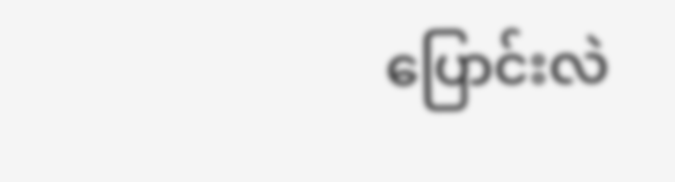ပြောင်းလဲ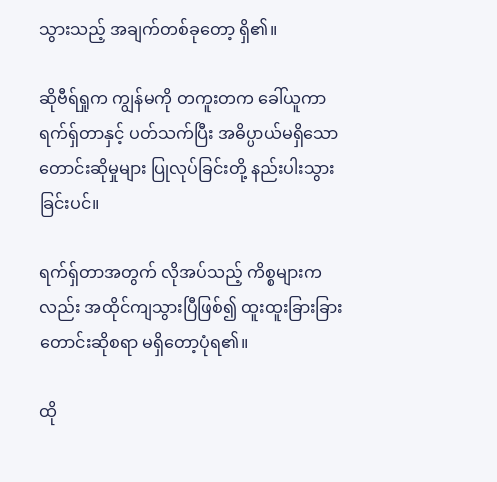သွားသည့် အချက်တစ်ခုတော့ ရှိ၏။

ဆိုဗီရ်ရှုက ကျွန်မကို တကူးတက ခေါ်ယူကာ ရက်ရှ်တာနှင့် ပတ်သက်ပြီး အဓိပ္ပာယ်မရှိသော တောင်းဆိုမှုများ ပြုလုပ်ခြင်းတို့ နည်းပါးသွားခြင်းပင်။

ရက်ရှ်တာအတွက် လိုအပ်သည့် ကိစ္စများကလည်း အထိုင်ကျသွားပြီဖြစ်၍ ထူးထူးခြားခြား တောင်းဆိုစရာ မရှိတော့ပုံရ၏။

ထို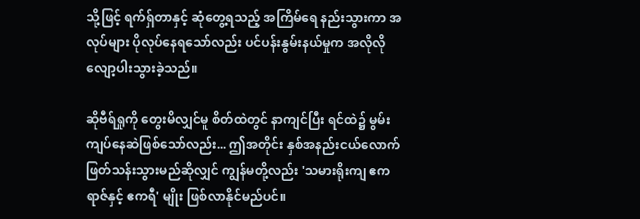သို့ဖြင့် ရက်ရှ်တာနှင့် ဆုံတွေ့ရသည့် အကြိမ်ရေ နည်းသွားကာ အလုပ်များ ပိုလုပ်နေရသော်လည်း ပင်ပန်းနွမ်းနယ်မှုက အလိုလို လျော့ပါးသွားခဲ့သည်။

ဆိုဗီရ်ရှုကို တွေးမိလျှင်မူ စိတ်ထဲတွင် နာကျင်ပြီး ရင်ထဲ၌ မွမ်းကျပ်နေဆဲဖြစ်သော်လည်း... ဤအတိုင်း နှစ်အနည်းငယ်လောက် ဖြတ်သန်းသွားမည်ဆိုလျှင် ကျွန်မတို့လည်း 'သမားရိုးကျ ဧကရာဇ်နှင့် ဧကရီ' မျိုး ဖြစ်လာနိုင်မည်ပင်။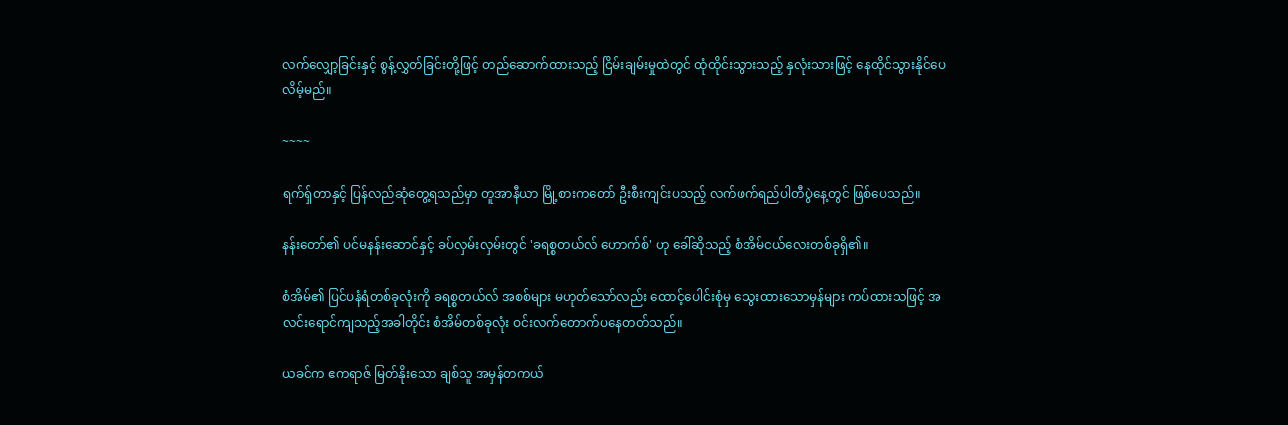လက်လျှော့ခြင်းနှင့် စွန့်လွှတ်ခြင်းတို့ဖြင့် တည်ဆောက်ထားသည့် ငြိမ်းချမ်းမှုထဲတွင် ထုံထိုင်းသွားသည့် နှလုံးသားဖြင့် နေထိုင်သွားနိုင်ပေလိမ့်မည်။

~~~~

ရက်ရှ်တာနှင့် ပြန်လည်ဆုံတွေ့ရသည်မှာ တူအာနီယာ မြို့စားကတော် ဦးစီးကျင်းပသည့် လက်ဖက်ရည်ပါတီပွဲနေ့တွင် ဖြစ်ပေသည်။

နန်းတော်၏ ပင်မနန်းဆောင်နှင့် ခပ်လှမ်းလှမ်းတွင် 'ခရစ္စတယ်လ် ဟောက်စ်' ဟု ခေါ်ဆိုသည့် စံအိမ်ငယ်လေးတစ်ခုရှိ၏။

စံအိမ်၏ ပြင်ပနံရံတစ်ခုလုံးကို ခရစ္စတယ်လ် အစစ်များ မဟုတ်သော်လည်း ထောင့်ပေါင်းစုံမှ သွေးထားသောမှန်များ ကပ်ထားသဖြင့် အလင်းရောင်ကျသည့်အခါတိုင်း စံအိမ်တစ်ခုလုံး ဝင်းလက်တောက်ပနေတတ်သည်။

ယခင်က ဧကရာဇ် မြတ်နိုးသော ချစ်သူ အမှန်တကယ်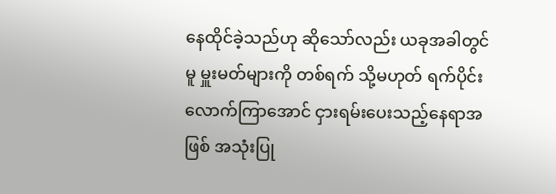နေထိုင်ခဲ့သည်ဟု ဆိုသော်လည်း ယခုအခါတွင်မူ မှူးမတ်များကို တစ်ရက် သို့မဟုတ် ရက်ပိုင်းလောက်ကြာအောင် ငှားရမ်းပေးသည့်နေရာအဖြစ် အသုံးပြု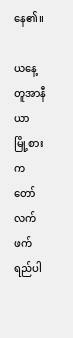နေ၏။

ယနေ့ တူအာနီယာ မြို့စားကတော် လက်ဖက်ရည်ပါ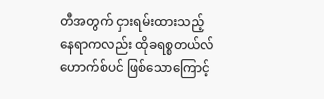တီအတွက် ငှားရမ်းထားသည့် နေရာကလည်း ထိုခရစ္စတယ်လ် ဟောက်စ်ပင် ဖြစ်သောကြောင့်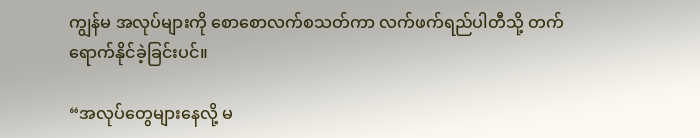ကျွန်မ အလုပ်များကို စောစောလက်စသတ်ကာ လက်ဖက်ရည်ပါတီသို့ တက်ရောက်နိုင်ခဲ့ခြင်းပင်။

“အလုပ်တွေများနေလို့ မ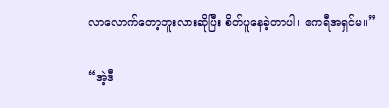လာလောက်တော့ဘူးလားဆိုပြီး စိတ်ပူနေခဲ့တာပါ၊ ဧကရီအရှင်မ။”

“အဲ့ဒီ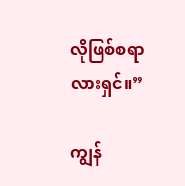လိုဖြစ်စရာလားရှင်။”

ကျွန်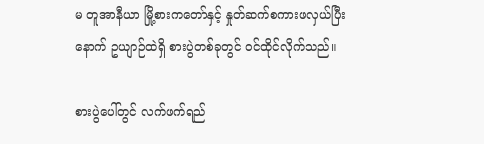မ တူအာနီယာ မြို့စားကတော်နှင့် နှုတ်ဆက်စကားဖလှယ်ပြီးနောက် ဥယျာဉ်ထဲရှိ စားပွဲတစ်ခုတွင် ဝင်ထိုင်လိုက်သည်။

စားပွဲပေါ်တွင် လက်ဖက်ရည်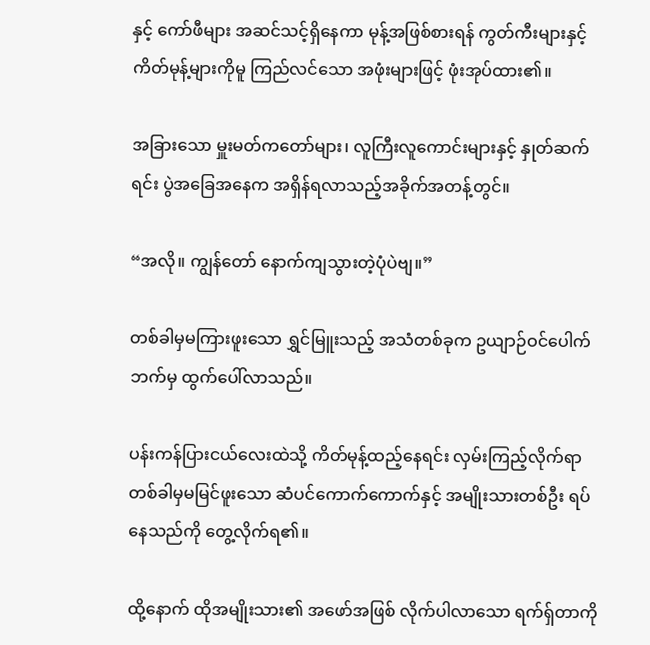နှင့် ကော်ဖီများ အဆင်သင့်ရှိနေကာ မုန့်အဖြစ်စားရန် ကွတ်ကီးများနှင့် ကိတ်မုန့်များကိုမူ ကြည်လင်သော အဖုံးများဖြင့် ဖုံးအုပ်ထား၏။

အခြားသော မှူးမတ်ကတော်များ၊ လူကြီးလူကောင်းများနှင့် နှုတ်ဆက်ရင်း ပွဲအခြေအနေက အရှိန်ရလာသည့်အခိုက်အတန့်တွင်။

“အလို။ ကျွန်တော် နောက်ကျသွားတဲ့ပုံပဲဗျ။”

တစ်ခါမှမကြားဖူးသော ရွှင်မြူးသည့် အသံတစ်ခုက ဥယျာဉ်ဝင်ပေါက်ဘက်မှ ထွက်ပေါ်လာသည်။

ပန်းကန်ပြားငယ်လေးထဲသို့ ကိတ်မုန့်ထည့်နေရင်း လှမ်းကြည့်လိုက်ရာ တစ်ခါမှမမြင်ဖူးသော ဆံပင်ကောက်ကောက်နှင့် အမျိုးသားတစ်ဦး ရပ်နေသည်ကို တွေ့လိုက်ရ၏။

ထို့နောက် ထိုအမျိုးသား၏ အဖော်အဖြစ် လိုက်ပါလာသော ရက်ရှ်တာကို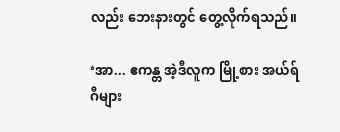လည်း ဘေးနားတွင် တွေ့လိုက်ရသည်။

‘အာ... ဧကန္တ အဲ့ဒီလူက မြို့စား အယ်ရ်ဂီများ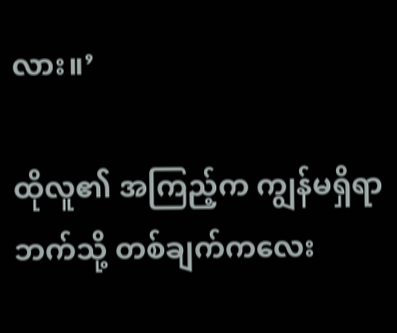လား။’

ထိုလူ၏ အကြည့်က ကျွန်မရှိရာဘက်သို့ တစ်ချက်ကလေး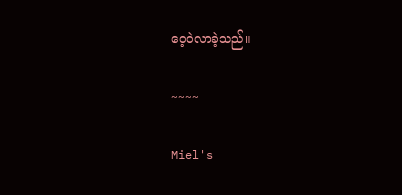ဝေ့ဝဲလာခဲ့သည်။

~~~~

Miel's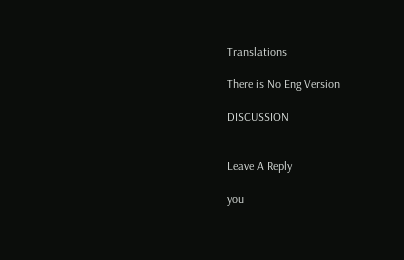Translations

There is No Eng Version

DISCUSSION


Leave A Reply

you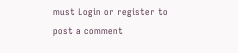must Login or register to post a comment